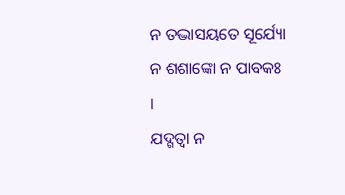ନ ତଦ୍ଭାସୟତେ ସୂର୍ଯ୍ୟୋ ନ ଶଶାଙ୍କୋ ନ ପାବକଃ ।
ଯଦ୍ଗତ୍ୱା ନ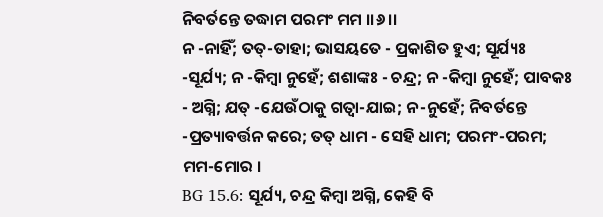ନିବର୍ତନ୍ତେ ତଦ୍ଧାମ ପରମଂ ମମ ।।୬।।
ନ -ନାହିଁ; ତତ୍-ତାହା; ଭାସୟତେ - ପ୍ରକାଶିତ ହୁଏ; ସୂର୍ଯ୍ୟଃ -ସୂର୍ଯ୍ୟ; ନ -କିମ୍ବା ନୁହେଁ; ଶଶାଙ୍କଃ - ଚନ୍ଦ୍ର; ନ -କିମ୍ବା ନୁହେଁ; ପାବକଃ - ଅଗ୍ନି; ଯତ୍ -ଯେଉଁଠାକୁ ଗତ୍ୱା-ଯାଇ; ନ-ନୁହେଁ; ନିବର୍ତନ୍ତେ -ପ୍ରତ୍ୟାବର୍ତ୍ତନ କରେ; ତତ୍ ଧାମ - ସେହି ଧାମ; ପରମଂ-ପରମ; ମମ-ମୋର ।
BG 15.6: ସୂର୍ଯ୍ୟ, ଚନ୍ଦ୍ର କିମ୍ବା ଅଗ୍ନି, କେହି ବି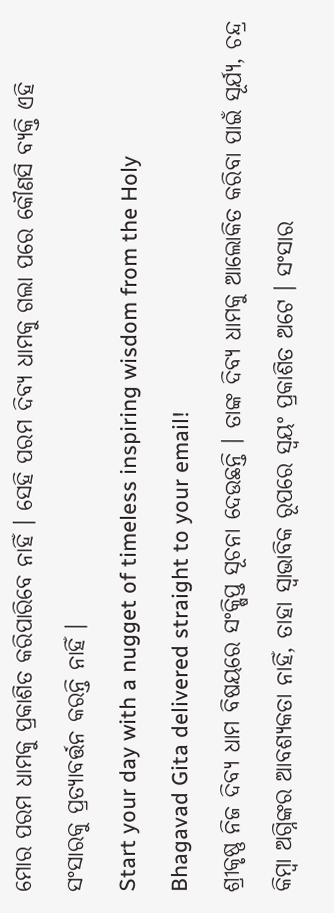ମୋର ପରମ ଧାମକୁ ପ୍ରକାଶିତ କରିପାରିବେ ନାହିଁ । ସେହି ପରମ ଦିବ୍ୟ ଧାମକୁ ଗଲା ପରେ କୌଣସି ବ୍ୟକ୍ତି ଏହି ସଂସାରକୁ ପ୍ରତ୍ୟାବର୍ତ୍ତନ କରନ୍ତି ନାହିଁ ।
Start your day with a nugget of timeless inspiring wisdom from the Holy Bhagavad Gita delivered straight to your email!
ଶ୍ରୀକୃଷ୍ଣ ନିଜ ଦିବ୍ୟ ଧାମ ବିଷୟରେ ସଂକ୍ଷିପ୍ତ ସୂଚନା ଦେଉଛନ୍ତି । ତାଙ୍କ ଦିବ୍ୟ ଧାମକୁ ଆଲୋକିତ କରିବା ପାଇଁ ସୂର୍ଯ୍ୟ, ଚନ୍ଦ୍ର କିମ୍ବା ଅଗ୍ନିଙ୍କର ଆବଶ୍ୟକତା ନାହିଁ, ତାହା ସ୍ୱାଭାବିକ ରୂପରେ ସ୍ୱୟଂ ପ୍ରକାଶିତ ଅଟେ । ସଂସାର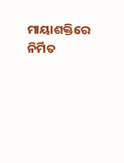ମାୟାଶକ୍ତିରେ ନିର୍ମିତ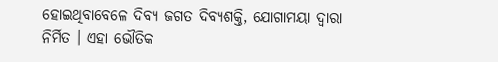ହୋଇଥିବାବେଳେ ଦିବ୍ୟ ଜଗତ ଦିବ୍ୟଶକ୍ତି, ଯୋଗାମୟା ଦ୍ୱାରା ନିର୍ମିତ । ଏହା ଭୌତିକ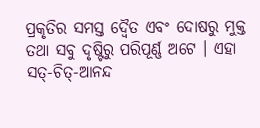ପ୍ରକୃତିର ସମସ୍ତ ଦ୍ୱୈତ ଏବଂ ଦୋଷରୁ ମୁକ୍ତ ତଥା ସବୁ ଦୃଷ୍ଟିରୁ ପରିପୂର୍ଣ୍ଣ ଅଟେ । ଏହା ସତ୍-ଚିତ୍-ଆନନ୍ଦ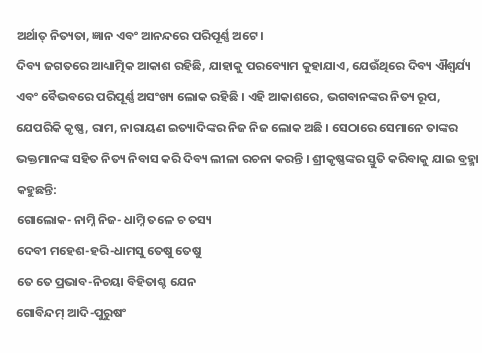ଅର୍ଥାତ୍ ନିତ୍ୟତା, ଜ୍ଞାନ ଏବଂ ଆନନ୍ଦରେ ପରିପୂର୍ଣ୍ଣ ଅଟେ ।
ଦିବ୍ୟ ଜଗତରେ ଆଧ୍ୟାତ୍ମିକ ଆକାଶ ରହିଛି, ଯାହାକୁ ପରବ୍ୟୋମ କୁହାଯାଏ, ଯେଉଁଥିରେ ଦିବ୍ୟ ଐଶ୍ୱର୍ଯ୍ୟ ଏବଂ ବୈଭବରେ ପରିପୂର୍ଣ୍ଣ ଅସଂଖ୍ୟ ଲୋକ ରହିଛି । ଏହି ଆକାଶରେ, ଭଗବାନଙ୍କର ନିତ୍ୟ ରୂପ, ଯେପରିକି କୃଷ୍ଣ, ରାମ, ନାରାୟଣ ଇତ୍ୟାଦିଙ୍କର ନିଜ ନିଜ ଲୋକ ଅଛି । ସେଠାରେ ସେମାନେ ତାଙ୍କର ଭକ୍ତମାନଙ୍କ ସହିତ ନିତ୍ୟ ନିବାସ କରି ଦିବ୍ୟ ଲୀଳା ରଚନା କରନ୍ତି । ଶ୍ରୀକୃଷ୍ଣଙ୍କର ସ୍ତୁତି କରିବାକୁ ଯାଇ ବ୍ରହ୍ମା କହୁଛନ୍ତି:
ଗୋଲୋକ- ନାମ୍ନି ନିଜ- ଧାମ୍ନି ତଳେ ଚ ତସ୍ୟ
ଦେବୀ ମହେଶ-ହରି-ଧାମସୁ ତେଷୁ ତେଷୁ
ତେ ତେ ପ୍ରଭାବ-ନିଚୟା ବିହିତାଶ୍ଚ ଯେନ
ଗୋବିନ୍ଦମ୍ ଆଦି-ପୁରୁଷଂ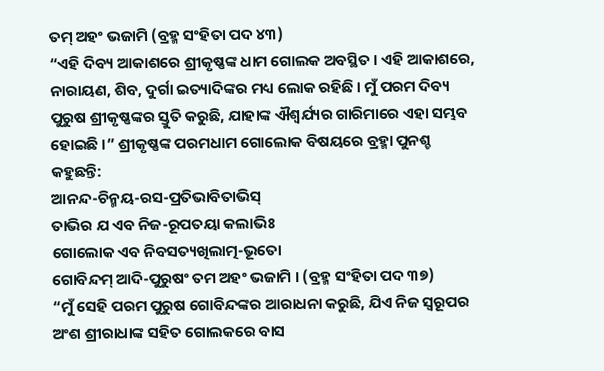ତମ୍ ଅହଂ ଭଜାମି (ବ୍ରହ୍ମ ସଂହିତା ପଦ ୪୩)
“ଏହି ଦିବ୍ୟ ଆକାଶରେ ଶ୍ରୀକୃଷ୍ଣଙ୍କ ଧାମ ଗୋଲକ ଅବସ୍ଥିତ । ଏହି ଆକାଶରେ, ନାରାୟଣ, ଶିବ, ଦୁର୍ଗା ଇତ୍ୟାଦିଙ୍କର ମଧ୍ୟ ଲୋକ ରହିଛି । ମୁଁ ପରମ ଦିବ୍ୟ ପୁରୁଷ ଶ୍ରୀକୃଷ୍ଣଙ୍କର ସ୍ତୁତି କରୁଛି, ଯାହାଙ୍କ ଐଶ୍ୱର୍ଯ୍ୟର ଗାରିମାରେ ଏହା ସମ୍ଭବ ହୋଇଛି ।” ଶ୍ରୀକୃଷ୍ଣଙ୍କ ପରମଧାମ ଗୋଲୋକ ବିଷୟରେ ବ୍ରହ୍ମା ପୁନଶ୍ଚ କହୁଛନ୍ତି:
ଆନନ୍ଦ-ଚିନ୍ମୟ-ରସ-ପ୍ରତିଭାବିତାଭିସ୍
ତାଭିର ଯ ଏବ ନିଜ-ରୂପତୟା କଲାଭିଃ
ଗୋଲୋକ ଏବ ନିବସତ୍ୟଖିଲାତ୍ମ-ଭୂତୋ
ଗୋବିନ୍ଦମ୍ ଆଦି-ପୁରୁଷଂ ତମ ଅହଂ ଭଜାମି । (ବ୍ରହ୍ମ ସଂହିତା ପଦ ୩୭)
“ମୁଁ ସେହି ପରମ ପୁରୁଷ ଗୋବିନ୍ଦଙ୍କର ଆରାଧନା କରୁଛି, ଯିଏ ନିଜ ସ୍ୱରୂପର ଅଂଶ ଶ୍ରୀରାଧାଙ୍କ ସହିତ ଗୋଲକରେ ବାସ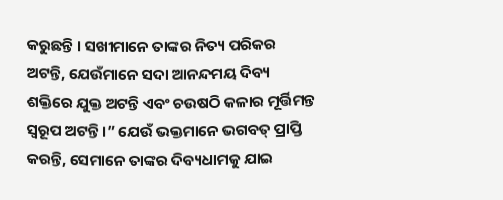କରୁଛନ୍ତି । ସଖୀମାନେ ତାଙ୍କର ନିତ୍ୟ ପରିକର ଅଟନ୍ତି, ଯେଉଁମାନେ ସଦା ଆନନ୍ଦମୟ ଦିବ୍ୟ ଶକ୍ତିରେ ଯୁକ୍ତ ଅଟନ୍ତି ଏବଂ ଚଉଷଠି କଳାର ମୂର୍ତ୍ତିମନ୍ତ ସ୍ୱରୂପ ଅଟନ୍ତି ।” ଯେଉଁ ଭକ୍ତମାନେ ଭଗବତ୍ ପ୍ରାପ୍ତି କରନ୍ତି, ସେମାନେ ତାଙ୍କର ଦିବ୍ୟଧାମକୁ ଯାଇ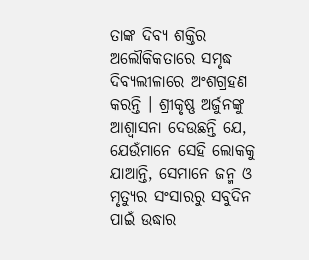ତାଙ୍କ ଦିବ୍ୟ ଶକ୍ତିର ଅଲୌକିକତାରେ ସମୃଦ୍ଧ ଦିବ୍ୟଲୀଳାରେ ଅଂଶଗ୍ରହଣ କରନ୍ତି । ଶ୍ରୀକୃଷ୍ଣ ଅର୍ଜୁନଙ୍କୁ ଆଶ୍ୱାସନା ଦେଉଛନ୍ତି ଯେ, ଯେଉଁମାନେ ସେହି ଲୋକକୁ ଯାଆନ୍ତି, ସେମାନେ ଜନ୍ମ ଓ ମୃତ୍ୟୁର ସଂସାରରୁ ସବୁଦିନ ପାଇଁ ଉଦ୍ଧାର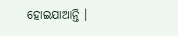ହୋଇଯାଆନ୍ତି ।